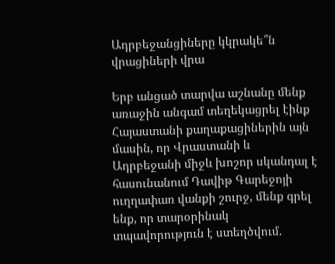Ադրբեջանցիները կկրակե՞ն վրացիների վրա

Երբ անցած տարվա աշնանը մենք առաջին անգամ տեղեկացրել էինք Հայաստանի քաղաքացիներին այն մասին, որ Վրաստանի և Ադրբեջանի միջև խոշոր սկանդալ է հասունանում Դավիթ Գարեջոյի ուղղափառ վանքի շուրջ, մենք գրել ենք, որ տարօրինակ տպավորություն է ստեղծվում.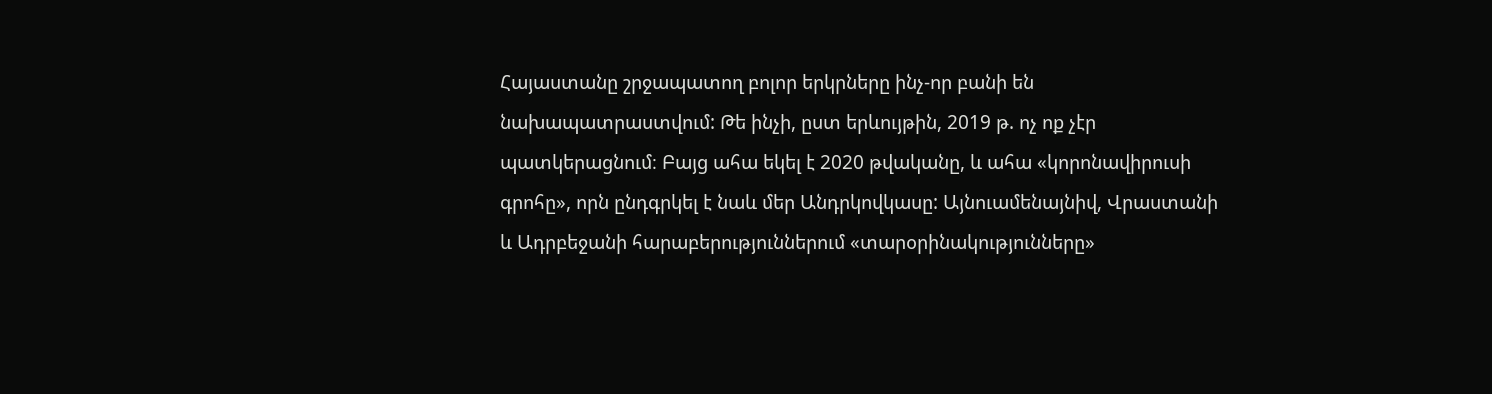Հայաստանը շրջապատող բոլոր երկրները ինչ-որ բանի են նախապատրաստվում: Թե ինչի, ըստ երևույթին, 2019 թ. ոչ ոք չէր պատկերացնում։ Բայց ահա եկել է 2020 թվականը, և ահա «կորոնավիրուսի գրոհը», որն ընդգրկել է նաև մեր Անդրկովկասը: Այնուամենայնիվ, Վրաստանի և Ադրբեջանի հարաբերություններում «տարօրինակությունները»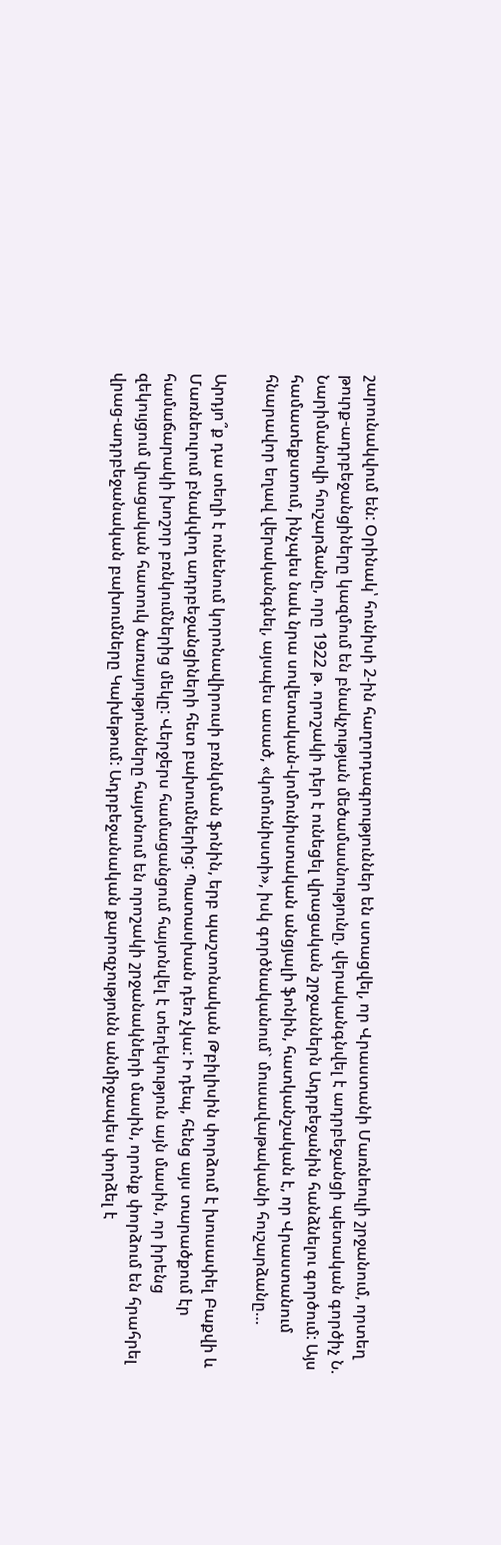շարունակվում են: Օրինակ՝ հունիսի 2-ին հաղորդագրություններ են ստացվել, որ Վրաստանի Մառնեուլի շրջանում, որտեղ թուրք-ադրբեջանցիները կազմում են բնակչության մեծամասնությունը, վերականգնվել է ադրբեջանցի պետական գործիչ Ն. Նարիմանովի հուշարձանը, որը 1922 թ. որոշակի դեր է ունեցել վրացական շրջաններն Ադրբեջանին հանձնելու գործում: Այս համատեքստում, ինչպես նաև նրա սովետական-կոմունիստական անցյալի ֆոնին, հատկանշական է, որ Վրաստանում հնարավոր եղավ վերականգնել, այսպես ասած, «կոմունիստի», իսկ գործնականում` մուսավաթականի հուշարձանը…

Արդյո՞ք դա տեղի է ունենում կորոնավիրուսի բռնկման ֆոնին, երբ պաշտոնական Թբիլիսին փորձում է խուսափել Բաքվի և Մառնեուլում բնակվող ադրբեջանցիների հետ բախումներից: Պատասխան դեռ չկա: Ի դեպ, հենց այս տարածքում էր համաճարակի խոշոր բռնկումներից մեկը: Վերջերս համացանցում հայտնվել է տեղեկություն այն մասին, որ իրենց զեկույցում վրացական հատուկ ծառայությունները հայտնում են որոշակի շրջանակների մասին, որոնք փորձում են հրահրել վրաց-ադրբեջանական բախումները Կախեթում: Ադրբեջանական քարոզչությունն անմիջապես փորձել է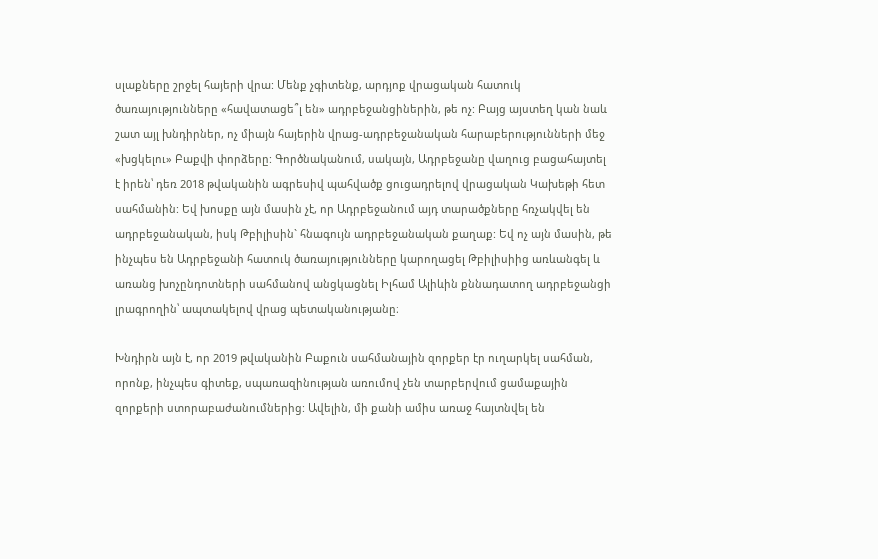սլաքները շրջել հայերի վրա: Մենք չգիտենք, արդյոք վրացական հատուկ ծառայությունները «հավատացե՞լ են» ադրբեջանցիներին, թե ոչ: Բայց այստեղ կան նաև շատ այլ խնդիրներ, ոչ միայն հայերին վրաց-ադրբեջանական հարաբերությունների մեջ «խցկելու» Բաքվի փորձերը: Գործնականում, սակայն, Ադրբեջանը վաղուց բացահայտել է իրեն՝ դեռ 2018 թվականին ագրեսիվ պահվածք ցուցադրելով վրացական Կախեթի հետ սահմանին: Եվ խոսքը այն մասին չէ, որ Ադրբեջանում այդ տարածքները հռչակվել են ադրբեջանական, իսկ Թբիլիսին` հնագույն ադրբեջանական քաղաք: Եվ ոչ այն մասին, թե ինչպես են Ադրբեջանի հատուկ ծառայությունները կարողացել Թբիլիսիից առևանգել և առանց խոչընդոտների սահմանով անցկացնել Իլհամ Ալիևին քննադատող ադրբեջանցի լրագրողին՝ ապտակելով վրաց պետականությանը։

Խնդիրն այն է, որ 2019 թվականին Բաքուն սահմանային զորքեր էր ուղարկել սահման, որոնք, ինչպես գիտեք, սպառազինության առումով չեն տարբերվում ցամաքային զորքերի ստորաբաժանումներից: Ավելին, մի քանի ամիս առաջ հայտնվել են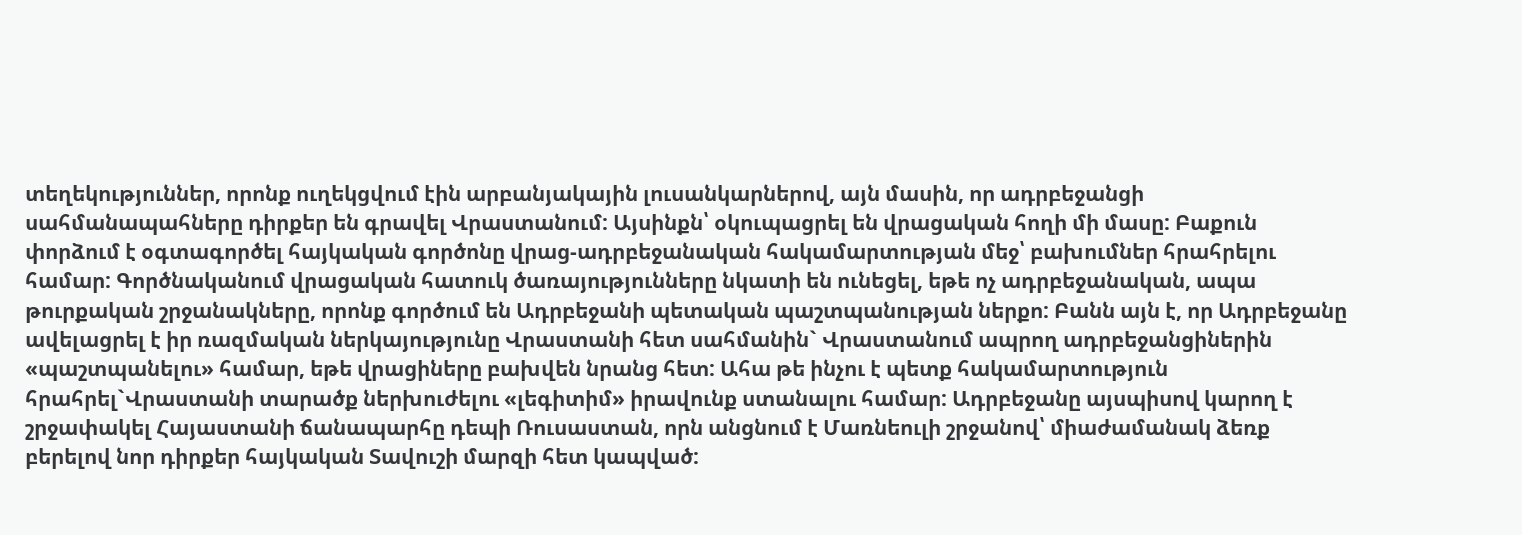տեղեկություններ, որոնք ուղեկցվում էին արբանյակային լուսանկարներով, այն մասին, որ ադրբեջանցի սահմանապահները դիրքեր են գրավել Վրաստանում: Այսինքն՝ օկուպացրել են վրացական հողի մի մասը: Բաքուն փորձում է օգտագործել հայկական գործոնը վրաց-ադրբեջանական հակամարտության մեջ՝ բախումներ հրահրելու համար: Գործնականում վրացական հատուկ ծառայությունները նկատի են ունեցել, եթե ոչ ադրբեջանական, ապա թուրքական շրջանակները, որոնք գործում են Ադրբեջանի պետական պաշտպանության ներքո: Բանն այն է, որ Ադրբեջանը ավելացրել է իր ռազմական ներկայությունը Վրաստանի հետ սահմանին` Վրաստանում ապրող ադրբեջանցիներին «պաշտպանելու» համար, եթե վրացիները բախվեն նրանց հետ: Ահա թե ինչու է պետք հակամարտություն հրահրել`Վրաստանի տարածք ներխուժելու «լեգիտիմ» իրավունք ստանալու համար: Ադրբեջանը այսպիսով կարող է շրջափակել Հայաստանի ճանապարհը դեպի Ռուսաստան, որն անցնում է Մառնեուլի շրջանով՝ միաժամանակ ձեռք բերելով նոր դիրքեր հայկական Տավուշի մարզի հետ կապված: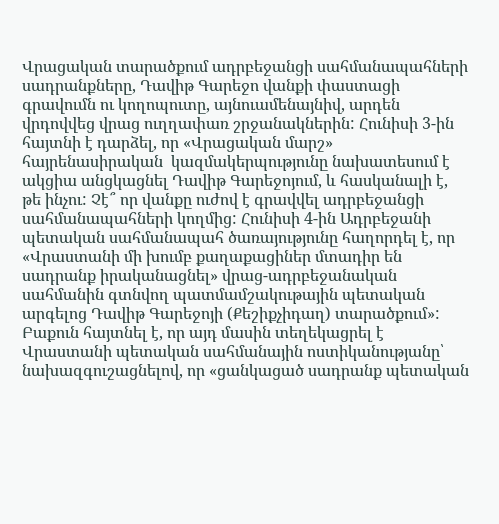Վրացական տարածքում ադրբեջանցի սահմանապահների սադրանքները, Դավիթ Գարեջո վանքի փաստացի գրավումն ու կողոպուտը, այնուամենայնիվ, արդեն վրդովվեց վրաց ուղղափառ շրջանակներին: Հունիսի 3-ին հայտնի է դարձել, որ «Վրացական մարշ» հայրենասիրական  կազմակերպությունը նախատեսում է ակցիա անցկացնել Դավիթ Գարեջոյում, և հասկանալի է, թե ինչու: Չէ՞ որ վանքը ուժով է գրավվել ադրբեջանցի սահմանապահների կողմից: Հունիսի 4-ին Ադրբեջանի պետական սահմանապահ ծառայությունը հաղորդել է, որ «Վրաստանի մի խումբ քաղաքացիներ մտադիր են սադրանք իրականացնել» վրաց-ադրբեջանական սահմանին գտնվող պատմամշակութային պետական արգելոց Դավիթ Գարեջոյի (Քեշիքչիդաղ) տարածքում»: Բաքուն հայտնել է, որ այդ մասին տեղեկացրել է Վրաստանի պետական սահմանային ոստիկանությանը՝ նախազգուշացնելով, որ «ցանկացած սադրանք պետական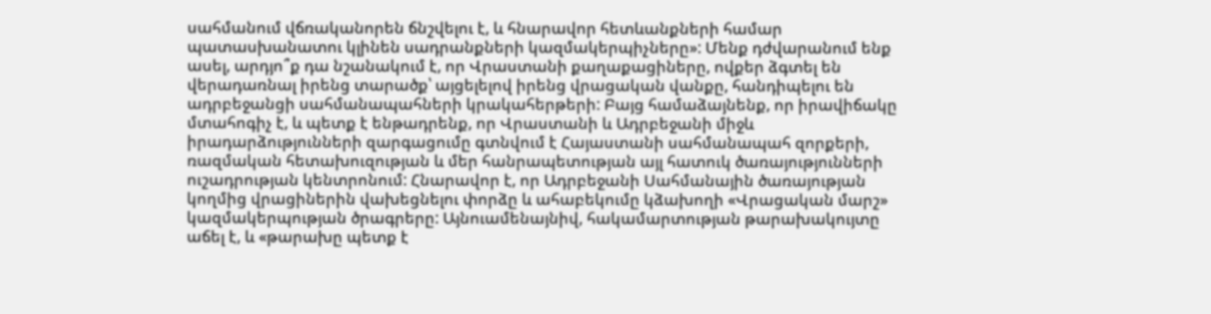սահմանում վճռականորեն ճնշվելու է, և հնարավոր հետևանքների համար պատասխանատու կլինեն սադրանքների կազմակերպիչները»: Մենք դժվարանում ենք ասել, արդյո՞ք դա նշանակում է, որ Վրաստանի քաղաքացիները, ովքեր ձգտել են վերադառնալ իրենց տարածք՝ այցելելով իրենց վրացական վանքը, հանդիպելու են ադրբեջանցի սահմանապահների կրակահերթերի: Բայց համաձայնենք, որ իրավիճակը մտահոգիչ է, և պետք է ենթադրենք, որ Վրաստանի և Ադրբեջանի միջև իրադարձությունների զարգացումը գտնվում է Հայաստանի սահմանապահ զորքերի, ռազմական հետախուզության և մեր հանրապետության այլ հատուկ ծառայությունների ուշադրության կենտրոնում: Հնարավոր է, որ Ադրբեջանի Սահմանային ծառայության կողմից վրացիներին վախեցնելու փորձը և ահաբեկումը կձախողի «Վրացական մարշ» կազմակերպության ծրագրերը: Այնուամենայնիվ, հակամարտության թարախակույտը աճել է, և «թարախը պետք է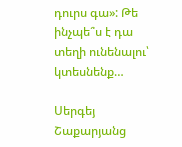դուրս գա»: Թե ինչպե՞ս է դա տեղի ունենալու՝ կտեսնենք…

Սերգեյ Շաքարյանց